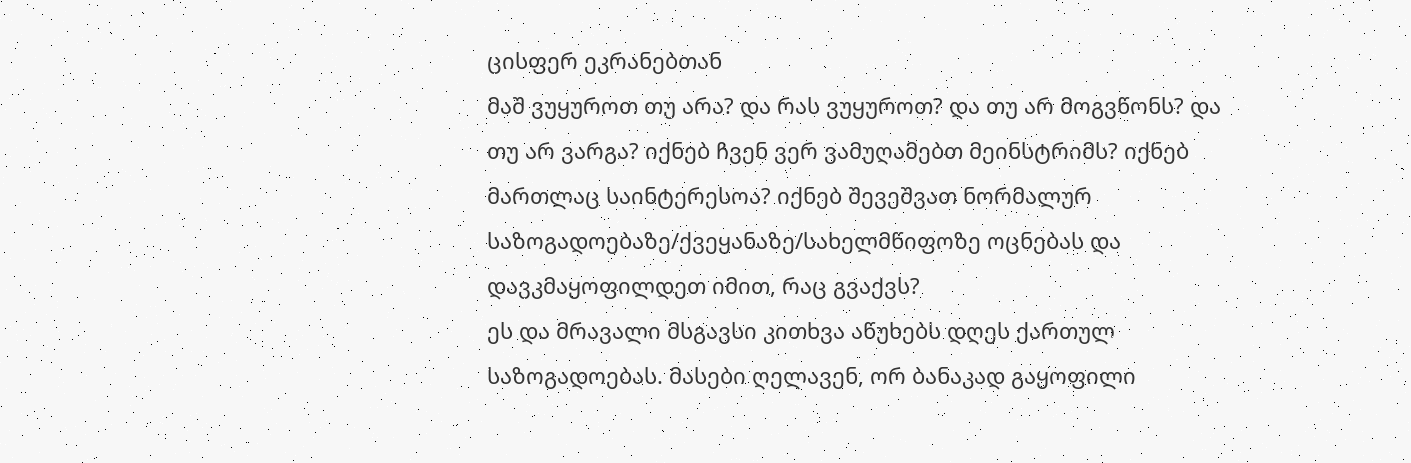ცისფერ ეკრანებთან
მაშ ვუყუროთ თუ არა? და რას ვუყუროთ? და თუ არ მოგვწონს? და თუ არ ვარგა? იქნებ ჩვენ ვერ ვამუღამებთ მეინსტრიმს? იქნებ მართლაც საინტერესოა? იქნებ შევეშვათ ნორმალურ საზოგადოებაზე/ქვეყანაზე/სახელმწიფოზე ოცნებას და დავკმაყოფილდეთ იმით, რაც გვაქვს?
ეს და მრავალი მსგავსი კითხვა აწუხებს დღეს ქართულ საზოგადოებას. მასები ღელავენ, ორ ბანაკად გაყოფილი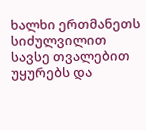ხალხი ერთმანეთს სიძულვილით სავსე თვალებით უყურებს და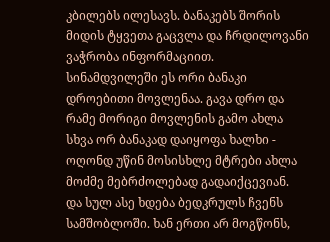კბილებს ილესავს. ბანაკებს შორის მიდის ტყვეთა გაცვლა და ჩრდილოვანი ვაჭრობა ინფორმაციით.
სინამდვილეში ეს ორი ბანაკი დროებითი მოვლენაა. გავა დრო და რამე მორიგი მოვლენის გამო ახლა სხვა ორ ბანაკად დაიყოფა ხალხი - ოღონდ უწინ მოსისხლე მტრები ახლა მოძმე მებრძოლებად გადაიქცევიან.
და სულ ასე ხდება ბედკრულს ჩვენს სამშობლოში. ხან ერთი არ მოგწონს,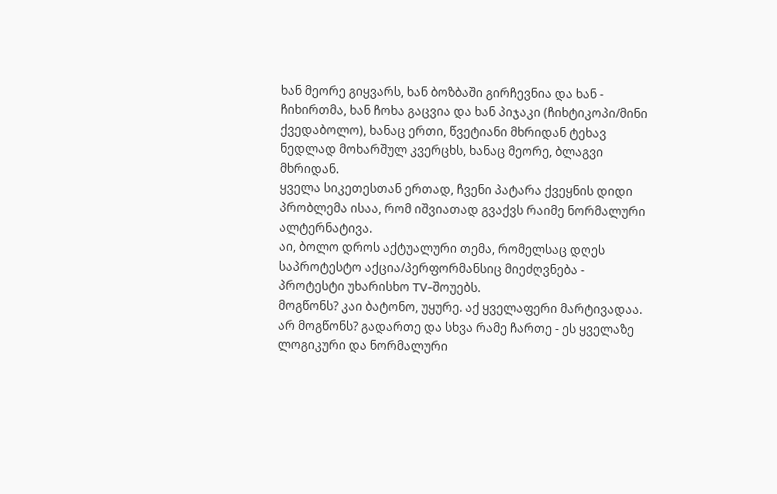ხან მეორე გიყვარს, ხან ბოზბაში გირჩევნია და ხან - ჩიხირთმა, ხან ჩოხა გაცვია და ხან პიჯაკი (ჩიხტიკოპი/მინი ქვედაბოლო), ხანაც ერთი, წვეტიანი მხრიდან ტეხავ ნედლად მოხარშულ კვერცხს, ხანაც მეორე, ბლაგვი მხრიდან.
ყველა სიკეთესთან ერთად, ჩვენი პატარა ქვეყნის დიდი პრობლემა ისაა, რომ იშვიათად გვაქვს რაიმე ნორმალური ალტერნატივა.
აი, ბოლო დროს აქტუალური თემა, რომელსაც დღეს საპროტესტო აქცია/პერფორმანსიც მიეძღვნება - პროტესტი უხარისხო TV-შოუებს.
მოგწონს? კაი ბატონო, უყურე. აქ ყველაფერი მარტივადაა.
არ მოგწონს? გადართე და სხვა რამე ჩართე - ეს ყველაზე ლოგიკური და ნორმალური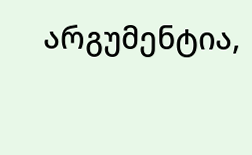არგუმენტია,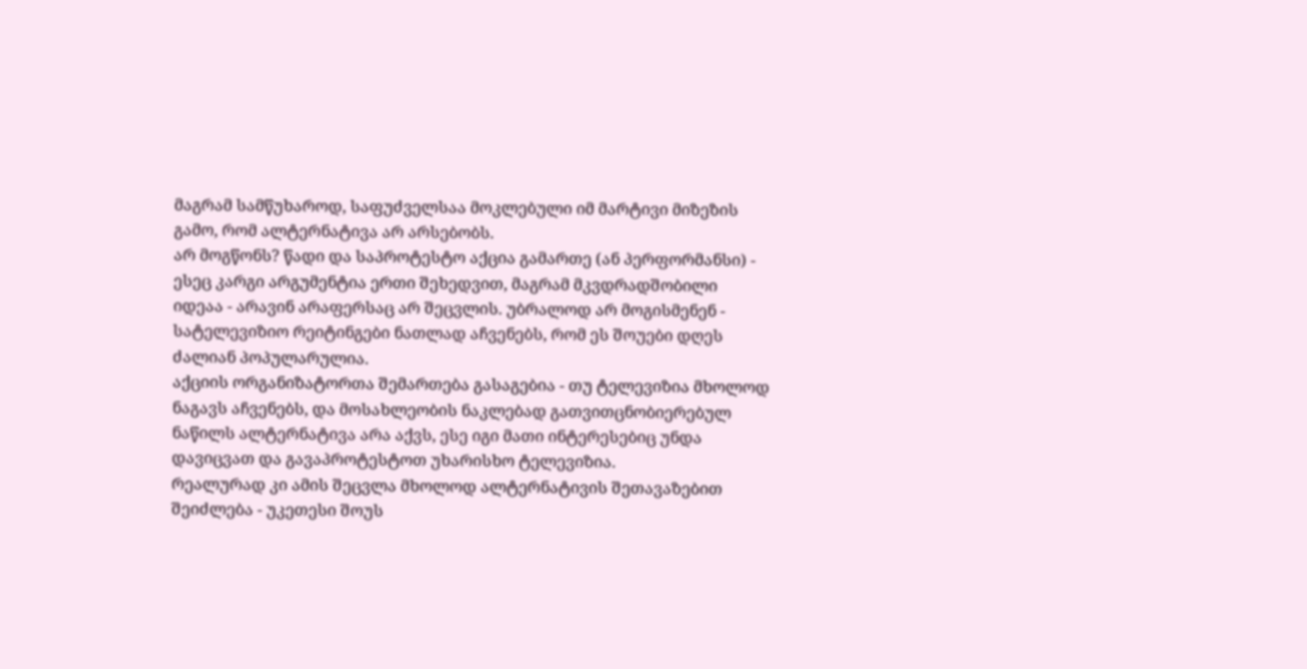მაგრამ სამწუხაროდ, საფუძველსაა მოკლებული იმ მარტივი მიზეზის გამო, რომ ალტერნატივა არ არსებობს.
არ მოგწონს? წადი და საპროტესტო აქცია გამართე (ან პერფორმანსი) - ესეც კარგი არგუმენტია ერთი შეხედვით, მაგრამ მკვდრადშობილი იდეაა - არავინ არაფერსაც არ შეცვლის. უბრალოდ არ მოგისმენენ - სატელევიზიო რეიტინგები ნათლად აჩვენებს, რომ ეს შოუები დღეს ძალიან პოპულარულია.
აქციის ორგანიზატორთა შემართება გასაგებია - თუ ტელევიზია მხოლოდ ნაგავს აჩვენებს, და მოსახლეობის ნაკლებად გათვითცნობიერებულ ნაწილს ალტერნატივა არა აქვს, ესე იგი მათი ინტერესებიც უნდა დავიცვათ და გავაპროტესტოთ უხარისხო ტელევიზია.
რეალურად კი ამის შეცვლა მხოლოდ ალტერნატივის შეთავაზებით შეიძლება - უკეთესი შოუს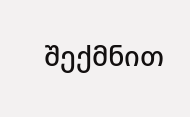შექმნით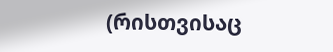(რისთვისაც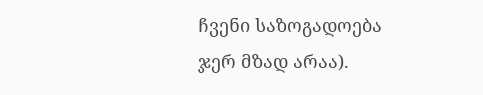ჩვენი საზოგადოება ჯერ მზად არაა).